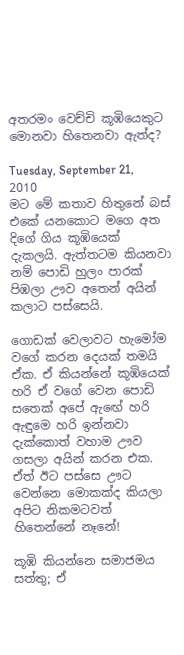අතරමං වෙච්චි කූඹියෙකුට මොනවා හිතෙනවා ඇත්ද?

Tuesday, September 21, 2010
මට මේ කතාව හිතුනේ බස් එකේ යනකොට මගෙ අත දිගේ ගිය කූඹියෙක් දැකලයි. ඇත්තටම කියනවා නම් පොඩි හුලං පාරක් පිඹලා ඌව අතෙන් අයින් කලාට පස්සෙයි.

ගොඩක් වෙලාවට හැමෝම වගේ කරන දෙයක් තමයි ඒක. ඒ කියන්නේ කූඹියෙක් හරි ඒ වගේ වෙන පොඩි සතෙක් අපේ ඇඟේ හරි ඇඳුමෙ හරි ඉන්නවා දැක්කොත් වහාම ඌව ගසලා අයින් කරන එක. ඒත් ඊට පස්සෙ ඌට වෙන්නෙ මොකක්ද කියලා අපිට නිකමටවත් හිතෙන්නේ නෑනේ!

කූඹි කියන්නෙ සමාජමය සත්තු; ඒ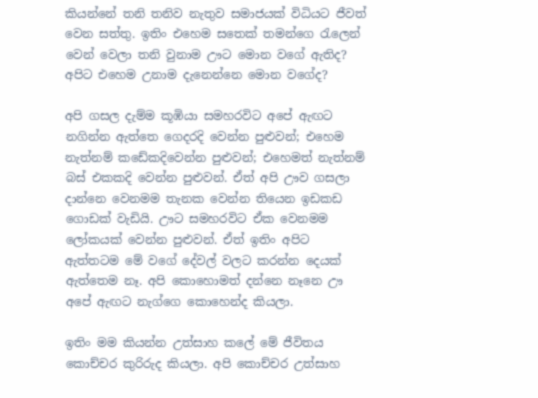කියන්නේ තනි තනිව නැතුව සමාජයක් විධියට ජීවත් වෙන සත්තු. ඉතිං එහෙම සතෙක් තමන්ගෙ රැලෙන් වෙන් වෙලා තනි වුනාම ඌට මොන වගේ ඇතිද? අපිට එහෙම උනාම දැනෙන්නෙ මොන වගේද?

අපි ගසල දැම්ම කූඹියා සමහරවිට අපේ ඇඟට නගින්න ඇත්තෙ ගෙදරදි වෙන්න පුළුවන්; එහෙම නැත්නම් කඩේකදිවෙන්න පුළුවන්; එහෙමත් නැත්නම් බස් එකකදි වෙන්න පුළුවන්. ඒත් අපි ඌව ගසලා දාන්නෙ වෙනමම තැනක වෙන්න තියෙන ඉඩකඩ ගොඩක් වැඩියි. ඌට සමහරවිට ඒක වෙනමම ලෝකයක් වෙන්න පුළුවන්. ඒත් ඉතිං අපිට ඇත්තටම මේ වගේ දේවල් වලට කරන්න දෙයක් ඇත්තෙම නෑ. අපි කොහොමත් දන්නෙ නෑනෙ ඌ අපේ ඇඟට නැග්ගෙ කොහෙන්ද කියලා.

ඉතිං මම කියන්න උත්සාහ කලේ මේ ජීවිතය කොච්චර කුරිරුද කියලා. අපි කොච්චර උත්සාහ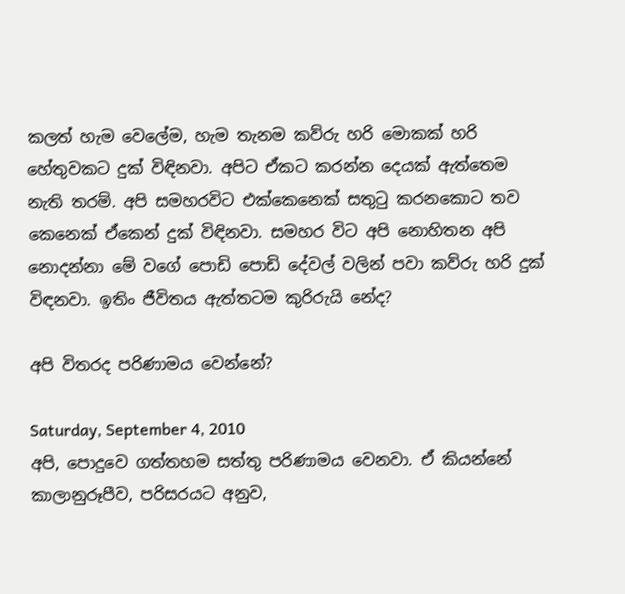කලත් හැම වෙලේම, හැම තැනම කව්රු හරි මොකක් හරි හේතුවකට දුක් විඳිනවා. අපිට ඒකට කරන්න දෙයක් ඇත්තෙම නැති තරම්. අපි සමහරවිට එක්කෙනෙක් සතුටු කරනකොට තව කෙනෙක් ඒකෙන් දුක් විඳිනවා. සමහර විට අපි නොහිතන අපි නොදන්නා මේ වගේ පොඩි පොඩි දේවල් වලින් පවා කව්රු හරි දුක් විඳනවා. ඉතිං ජීවිතය ඇත්තටම කුරිරුයි නේද?

අපි විතරද පරිණාමය වෙන්නේ?

Saturday, September 4, 2010
අපි, පොදුවෙ ගත්තහම සත්තු පරිණාමය වෙනවා. ඒ කියන්නේ කාලානුරූපීව, පරිසරයට අනුව,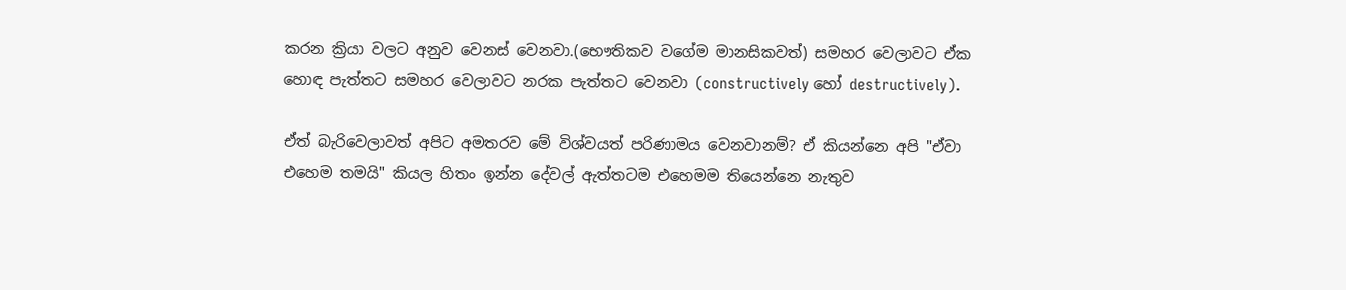කරන ක්‍රියා වලට අනුව වෙනස් වෙනවා.(භෞතිකව වගේම මානසිකවත්) සමහර වෙලාවට ඒක හොඳ පැත්තට සමහර වෙලාවට නරක පැත්තට වෙනවා (constructively හෝ destructively).

ඒත් බැරිවෙලාවත් අපිට අමතරව මේ විශ්වයත් පරිණාමය වෙනවානම්? ඒ කියන්නෙ අපි "ඒවා එහෙම තමයි" කියල හිතං ඉන්න දේවල් ඇත්තටම එහෙමම තියෙන්නෙ නැතුව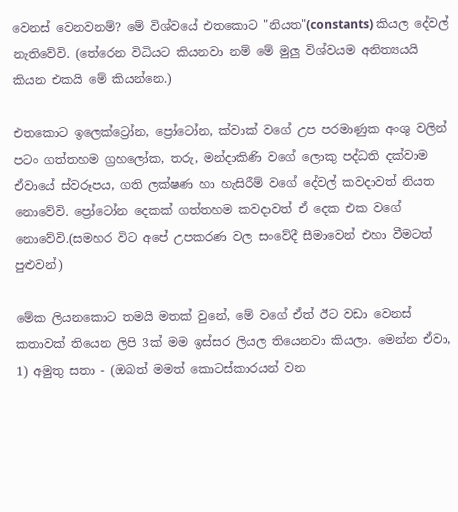වෙනස් වෙනවනම්? මේ විශ්වයේ එතකොට "නියත"(constants) කියල දේවල් නැතිවේවි. (තේරෙන විධියට කියනවා නම් මේ මුලු විශ්වයම අනිත්‍යයයි කියන එකයි මේ කියන්නෙ.)

එතකොට ඉලෙක්ට්‍රෝන, ප්‍රෝටෝන, ක්වාක් වගේ උප පරමාණුක අංශු වලින් පටං ගත්තහම ග්‍රහලෝක, තරු, මන්දාකිණි වගේ ලොකු පද්ධති දක්වාම ඒවායේ ස්වරූපය, ගති ලක්ෂණ හා හැසිරීම් වගේ දේවල් කවදාවත් නියත නොවේවි. ප්‍රෝටෝන දෙකක් ගත්තහම කවදාවත් ඒ දෙක එක වගේ නොවේවි.(සමහර විට අපේ උපකරණ වල සංවේදී සීමාවෙන් එහා වීමටත් පුළුවන්)

මේක ලියනකොට තමයි මතක් වුනේ, මේ වගේ ඒත් ඊට වඩා වෙනස් කතාවක් තියෙන ලිපි 3ක් මම ඉස්සර ලියල තියෙනවා කියලා. මෙන්න ඒවා,
1) අමුතු සතා - (ඔබත් මමත් කොටස්කාරයන් වන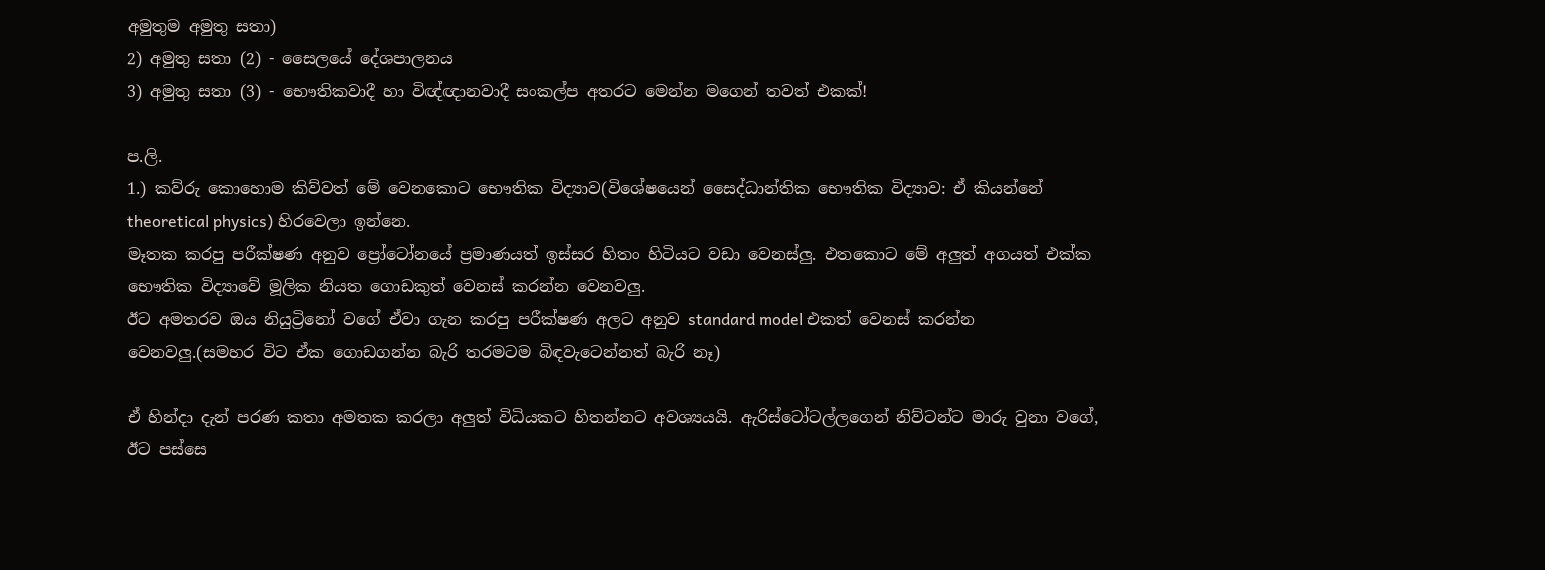අමුතුම අමුතු සතා)
2) අමුතු සතා (2) - සෛලයේ දේශපාලනය
3) අමුතු සතා (3) - භෞතිකවාදී හා විඥ්ඥානවාදී සංකල්ප අතරට මෙන්න මගෙන් තවත් එකක්!

ප.ලි.
1.) කව්රු කොහොම කිව්වත් මේ වෙනකොට භෞතික විද්‍යාව(විශේෂයෙන් සෛද්ධාන්තික භෞතික විද්‍යාව: ඒ කියන්නේ theoretical physics) හිරවෙලා ඉන්නෙ.
මෑතක කරපු පරීක්ෂණ අනුව ප්‍රෝටෝනයේ ප්‍රමාණයත් ඉස්සර හිතං හිටියට වඩා වෙනස්ලු. එතකොට මේ අලුත් අගයත් එක්ක භෞතික විද්‍යාවේ මූලික නියත ගොඩකුත් වෙනස් කරන්න වෙනවලු.
ඊට අමතරව ඔය නියුට්‍රිනෝ වගේ ඒවා ගැන කරපු පරීක්ෂණ අලට අනුව standard model එකත් වෙනස් කරන්න වෙනවලු.(සමහර විට ඒක ගොඩගන්න බැරි තරමටම බිඳවැටෙන්නත් බැරි නෑ)

ඒ හින්දා දැන් පරණ කතා අමතක කරලා අලුත් විධියකට හිතන්නට අවශ්‍යයයි. ඇරිස්ටෝටල්ලගෙන් නිව්ටන්ට මාරු වුනා වගේ, ඊට පස්සෙ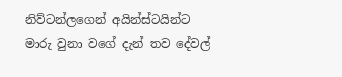නිව්ටන්ලගෙන් අයින්ස්ටයින්ට මාරු වුනා වගේ දැන් තව දේවල්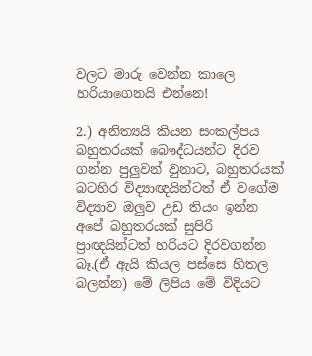වලට මාරු වෙන්න කාලෙ හරියාගෙනයි එන්නෙ!

2.) අනිත්‍යයි කියන සංකල්පය බහුතරයක් බෞද්ධයන්ට දිරව ගන්න පුලුවන් වුනාට, බහුතරයක් බටහිර විද්‍යාඥයින්ටත් ඒ වගේම විද්‍යාව ඔලුව උඩ තියං ඉන්න අපේ බහුතරයක් සුපිරි ප්‍රාඥයින්ටත් හරියට දිරවගන්න බෑ.(ඒ ඇයි කියල පස්සෙ හිතල බලන්න) මේ ලිපිය මේ විදියට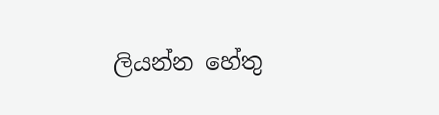ලියන්න හේතු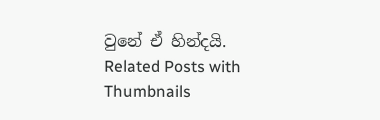වුනේ ඒ හින්දයි.
Related Posts with Thumbnails